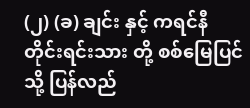(၂) (ခ) ချင်း နှင့် ကရင်နီ တိုင်းရင်းသား တို့ စစ်မြေပြင် သို့ ပြန်လည်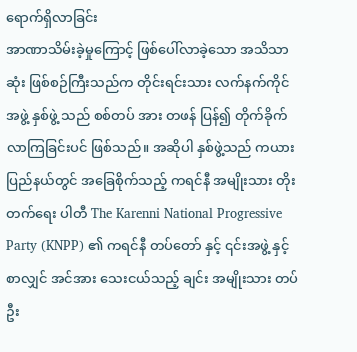ရောက်ရှိလာခြင်း
အာဏာသိမ်းခဲ့မှုကြောင့် ဖြစ်ပေါ်လာခဲ့သော အသိသာဆုံး ဖြစ်စဉ်ကြီးသည်က တိုင်းရင်းသား လက်နက်ကိုင် အဖွဲ့ နှစ်ဖွဲ့ သည် စစ်တပ် အား တဖန် ပြန်၍ တိုက်ခိုက်လာကြခြင်းပင် ဖြစ်သည်။ အဆိုပါ နှစ်ဖွဲ့သည် ကယားပြည်နယ်တွင် အခြေစိုက်သည့် ကရင်နီ အမျိုးသား တိုးတက်ရေး ပါတီ The Karenni National Progressive Party (KNPP) ၏ ကရင်နီ တပ်တော် နှင့် ၎င်းအဖွဲ့ နှင့် စာလျှင် အင်အား သေးငယ်သည့် ချင်း အမျိုးသား တပ်ဦး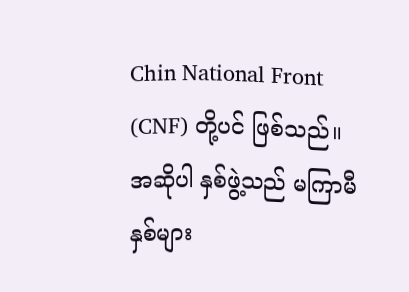Chin National Front (CNF) တို့ပင် ဖြစ်သည်။ အဆိုပါ နှစ်ဖွဲ့သည် မကြာမီ နှစ်များ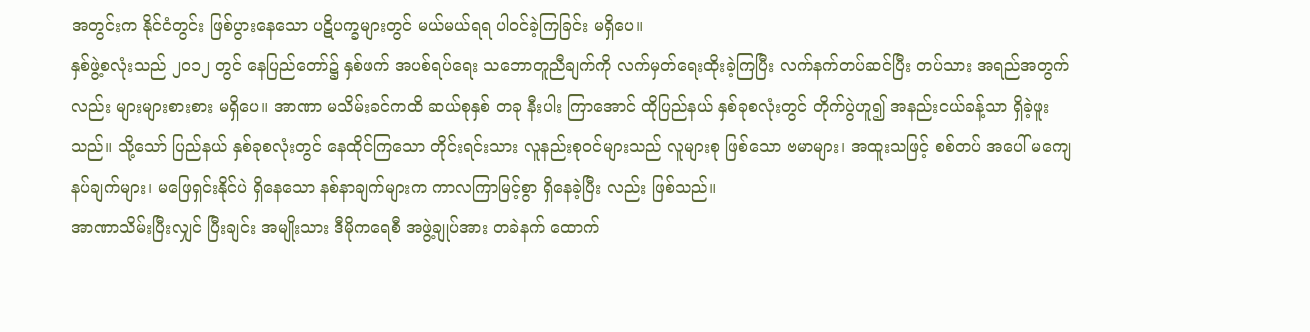အတွင်းက နိုင်ငံတွင်း ဖြစ်ပွားနေသော ပဋိပက္ခများတွင် မယ်မယ်ရရ ပါဝင်ခဲ့ကြခြင်း မရှိပေ။
နှစ်ဖွဲ့စလုံးသည် ၂၀၁၂ တွင် နေပြည်တော်၌ နှစ်ဖက် အပစ်ရပ်ရေး သဘောတူညီချက်ကို လက်မှတ်ရေးထိုးခဲ့ကြပြီး လက်နက်တပ်ဆင်ပြီး တပ်သား အရည်အတွက်လည်း များများစားစား မရှိပေ။ အာဏာ မသိမ်းခင်ကထိ ဆယ်စုနှစ် တခု နီးပါး ကြာအောင် ထိုပြည်နယ် နှစ်ခုစလုံးတွင် တိုက်ပွဲဟူ၍ အနည်းငယ်ခန့်သာ ရှိခဲ့ဖူးသည်။ သို့သော် ပြည်နယ် နှစ်ခုစလုံးတွင် နေထိုင်ကြသော တိုင်းရင်းသား လူနည်းစုဝင်များသည် လူများစု ဖြစ်သော ဗမာများ၊ အထူးသဖြင့် စစ်တပ် အပေါ် မကျေနပ်ချက်များ၊ မဖြေရှင်းနိုင်ပဲ ရှိနေသော နစ်နာချက်များက ကာလကြာမြင့်စွာ ရှိနေခဲ့ပြီး လည်း ဖြစ်သည်။
အာဏာသိမ်းပြီးလျှင် ပြီးချင်း အမျိုးသား ဒီမိုကရေစီ အဖွဲ့ချုပ်အား တခဲနက် ထောက်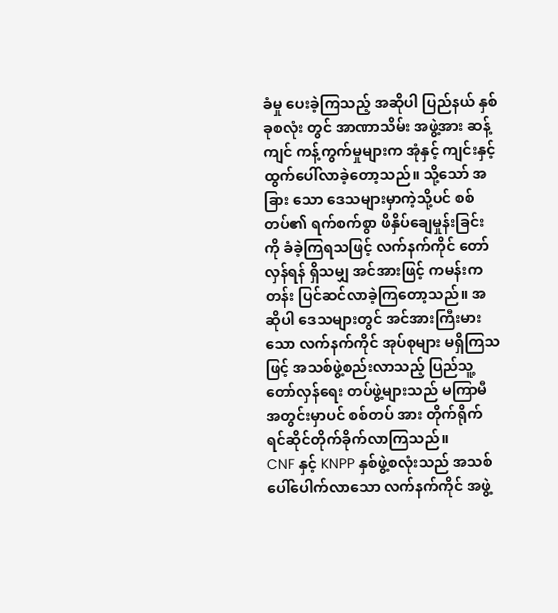ခံမှု ပေးခဲ့ကြသည့် အဆိုပါ ပြည်နယ် နှစ်ခုစလုံး တွင် အာဏာသိမ်း အဖွဲ့အား ဆန့်ကျင် ကန့်ကွက်မှုများက အုံနှင့် ကျင်းနှင့် ထွက်ပေါ်လာခဲ့တော့သည်။ သို့သော် အခြား သော ဒေသများမှာကဲ့သို့ပင် စစ်တပ်၏ ရက်စက်စွာ ဖိနှိပ်ချေမှုန်းခြင်းကို ခံခဲ့ကြရသဖြင့် လက်နက်ကိုင် တော်လှန်ရန် ရှိသမျှ အင်အားဖြင့် ကမန်းကတန်း ပြင်ဆင်လာခဲ့ကြတော့သည်။ အဆိုပါ ဒေသများတွင် အင်အားကြီးမားသော လက်နက်ကိုင် အုပ်စုများ မရှိကြသဖြင့် အသစ်ဖွဲ့စည်းလာသည့် ပြည်သူ့ တော်လှန်ရေး တပ်ဖွဲ့များသည် မကြာမီ အတွင်းမှာပင် စစ်တပ် အား တိုက်ရိုက် ရင်ဆိုင်တိုက်ခိုက်လာကြသည်။
CNF နှင့် KNPP နှစ်ဖွဲ့စလုံးသည် အသစ်ပေါ်ပေါက်လာသော လက်နက်ကိုင် အဖွဲ့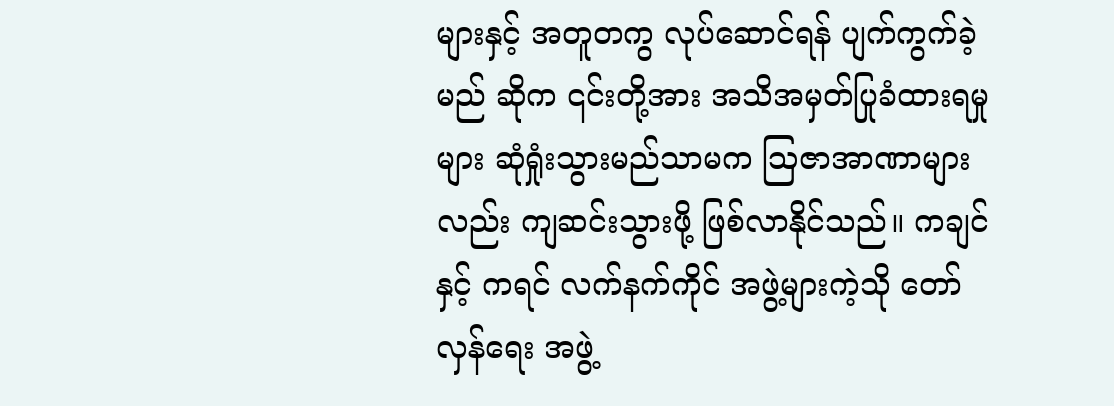များနှင့် အတူတကွ လုပ်ဆောင်ရန် ပျက်ကွက်ခဲ့မည် ဆိုက ၎င်းတို့အား အသိအမှတ်ပြုခံထားရမှု များ ဆုံရှုံးသွားမည်သာမက ဩဇာအာဏာများလည်း ကျဆင်းသွားဖို့ ဖြစ်လာနိုင်သည်။ ကချင် နှင့် ကရင် လက်နက်ကိုင် အဖွဲ့များကဲ့သို တော်လှန်ရေး အဖွဲ့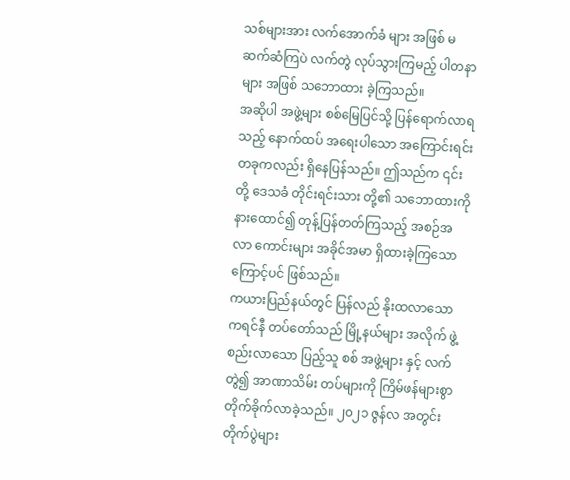သစ်များအား လက်အောက်ခံ များ အဖြစ် မဆက်ဆံကြပဲ လက်တွဲ လုပ်သွားကြမည့် ပါတနာ များ အဖြစ် သဘောထား ခဲ့ကြသည်။
အဆိုပါ အဖွဲ့များ စစ်မြေပြင်သို့ ပြန်ရောက်လာရသည့် နောက်ထပ် အရေးပါသော အကြောင်းရင်း တခုကလည်း ရှိနေပြန်သည်။ ဤသည်က ၎င်းတို့ ဒေသခံ တိုင်းရင်းသား တို့၏ သဘောထားကို နားထောင်၍ တုန့်ပြန်တတ်ကြသည့် အစဉ်အလာ ကောင်းများ အခိုင်အမာ ရှိထားခဲ့ကြသောကြောင့်ပင် ဖြစ်သည်။
ကယားပြည်နယ်တွင် ပြန်လည် နိုးထလာသော ကရင်နီ တပ်တော်သည် မြို့နယ်များ အလိုက် ဖွဲ့စည်းလာသော ပြည့်သူ စစ် အဖွဲ့များ နှင့် လက်တွဲ၍ အာဏာသိမ်း တပ်များကို ကြိမ်ဖန်များစွာ တိုက်ခိုက်လာခဲ့သည်။ ၂၀၂၁ ဇွန်လ အတွင်း တိုက်ပွဲများ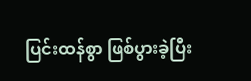ပြင်းထန်စွာ ဖြစ်ပွားခဲ့ပြီး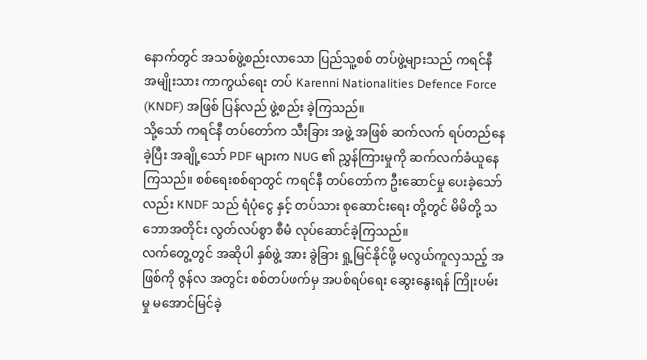နောက်တွင် အသစ်ဖွဲ့စည်းလာသော ပြည်သူ့စစ် တပ်ဖွဲ့များသည် ကရင်နီ အမျိုးသား ကာကွယ်ရေး တပ် Karenni Nationalities Defence Force (KNDF) အဖြစ် ပြန်လည် ဖွဲ့စည်း ခဲ့ကြသည်။
သို့သော် ကရင်နီ တပ်တော်က သီးခြား အဖွဲ့ အဖြစ် ဆက်လက် ရပ်တည်နေခဲ့ပြီး အချို့သော် PDF များက NUG ၏ ညွှန်ကြားမှုကို ဆက်လက်ခံယူနေကြသည်။ စစ်ရေးစစ်ရာတွင် ကရင်နီ တပ်တော်က ဦးဆောင်မှု ပေးခဲ့သော်လည်း KNDF သည် ရံပုံငွေ နှင့် တပ်သား စုဆောင်းရေး တို့တွင် မိမိတို့ သဘောအတိုင်း လွတ်လပ်စွာ စီမံ လုပ်ဆောင်ခဲ့ကြသည်။
လက်တွေ့တွင် အဆိုပါ နှစ်ဖွဲ့ အား ခွဲခြား ရှု့မြင်နိုင်ဖို့ မလွယ်ကူလှသည့် အဖြစ်ကို ဇွန်လ အတွင်း စစ်တပ်ဖက်မှ အပစ်ရပ်ရေး ဆွေးနွေးရန် ကြိုးပမ်းမှု မအောင်မြင်ခဲ့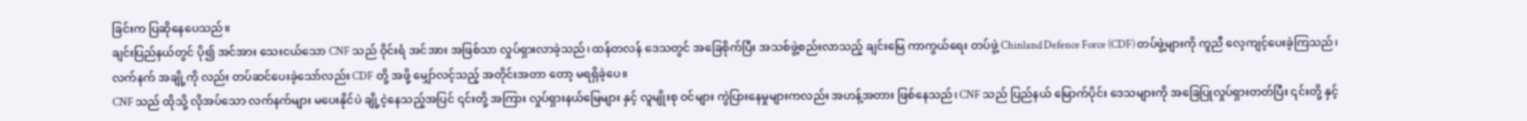ခြင်းက ပြဆိုနေပေသည်။
ချင်းပြည်နယ်တွင် ပို၍ အင်အား သေးငယ်သော CNF သည် ဝိုင်းရံ အင်အား အဖြစ်သာ လှုပ်ရှားလာခဲ့သည်၊ ထန်တလန် ဒေသတွင် အခြေစိုက်ပြီး အသစ်ဖွဲ့စည်းလာသည့် ချင်းမြေ ကာကွယ်ရေး တပ်ဖွဲ့ Chinland Defence Force (CDF) တပ်ဖွဲ့များကို ကူညီ လေ့ကျင့်ပေးခဲ့ကြသည်၊ လက်နက် အချို့ကို လည်း တပ်ဆင်ပေးခဲ့သော်လည်း CDF တို့ အဖို့ မျှော်လင့်သည့် အတိုင်းအတာ တော့ မရရှိခဲ့ပေ။
CNF သည် ထိုသို့ လိုအပ်သော လက်နက်များ မပေးနိုင်ပဲ ချို့ငဲ့နေသည့်အပြင် ၎င်းတို့ အကြား လှုပ်ရှားနယ်မြေများ နှင့် လူမျိုးစု ဝင်များ ကွဲပြားနေမှုများကလည်း အဟန့်အတား ဖြစ်နေသည်၊ CNF သည် ပြည်နယ် မြောက်ပိုင်း ဒေသများကို အခြေပြုလှုပ်ရှားတတ်ပြီး ၎င်းတို့ နှင့်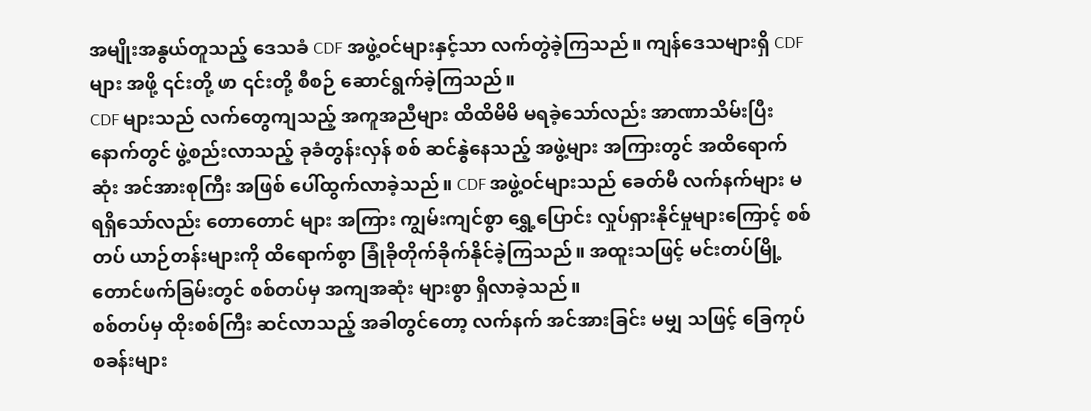အမျိုးအနွယ်တူသည့် ဒေသခံ CDF အဖွဲ့ဝင်များနှင့်သာ လက်တွဲခဲ့ကြသည်။ ကျန်ဒေသများရှိ CDF များ အဖို့ ၎င်းတို့ ဖာ ၎င်းတို့ စီစဉ် ဆောင်ရွက်ခဲ့ကြသည်။
CDF များသည် လက်တွေကျသည့် အကူအညီများ ထိထိမိမိ မရခဲ့သော်လည်း အာဏာသိမ်းပြီး နောက်တွင် ဖွဲ့စည်းလာသည့် ခုခံတွန်းလှန် စစ် ဆင်နွဲနေသည့် အဖွဲ့များ အကြားတွင် အထိရောက်ဆုံး အင်အားစုကြီး အဖြစ် ပေါ်ထွက်လာခဲ့သည်။ CDF အဖွဲ့ဝင်များသည် ခေတ်မီ လက်နက်များ မရရှိသော်လည်း တောတောင် များ အကြား ကျွမ်းကျင်စွာ ရွှေ့ပြောင်း လှုပ်ရှားနိုင်မှုများကြောင့် စစ်တပ် ယာဉ်တန်းများကို ထိရောက်စွာ ခြုံခိုတိုက်ခိုက်နိုင်ခဲ့ကြသည်။ အထူးသဖြင့် မင်းတပ်မြို့ တောင်ဖက်ခြမ်းတွင် စစ်တပ်မှ အကျအဆုံး များစွာ ရှိလာခဲ့သည်။
စစ်တပ်မှ ထိုးစစ်ကြီး ဆင်လာသည့် အခါတွင်တော့ လက်နက် အင်အားခြင်း မမျှ သဖြင့် ခြေကုပ်စခန်းများ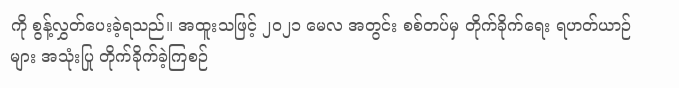ကို စွန့်လွှတ်ပေးခဲ့ရသည်။ အထူးသဖြင့် ၂၀၂၁ မေလ အတွင်း စစ်တပ်မှ တိုက်ခိုက်ရေး ရဟတ်ယာဉ်များ အသုံးပြု တိုက်ခိုက်ခဲ့ကြစဉ်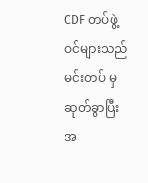CDF တပ်ဖွဲ့ဝင်များသည် မင်းတပ် မှ ဆုတ်ခွာပြီး အ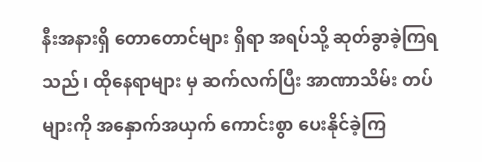နီးအနားရှိ တောတောင်များ ရှိရာ အရပ်သို့ ဆုတ်ခွာခဲ့ကြရသည်၊ ထိုနေရာများ မှ ဆက်လက်ပြီး အာဏာသိမ်း တပ်များကို အနှောက်အယှက် ကောင်းစွာ ပေးနိုင်ခဲ့ကြ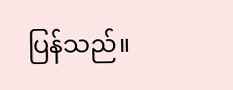ပြန်သည်။